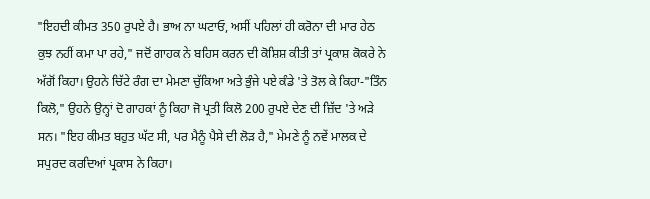"ਇਹਦੀ ਕੀਮਤ 350 ਰੁਪਏ ਹੈ। ਭਾਅ ਨਾ ਘਟਾਓ, ਅਸੀਂ ਪਹਿਲਾਂ ਹੀ ਕਰੋਨਾ ਦੀ ਮਾਰ ਹੇਠ ਕੁਝ ਨਹੀਂ ਕਮਾ ਪਾ ਰਹੇ," ਜਦੋਂ ਗਾਹਕ ਨੇ ਬਹਿਸ ਕਰਨ ਦੀ ਕੋਸ਼ਿਸ਼ ਕੀਤੀ ਤਾਂ ਪ੍ਰਕਾਸ਼ ਕੋਕਰੇ ਨੇ ਅੱਗੋਂ ਕਿਹਾ। ਉਹਨੇ ਚਿੱਟੇ ਰੰਗ ਦਾ ਮੇਮਣਾ ਚੁੱਕਿਆ ਅਤੇ ਭੁੰਜੇ ਪਏ ਕੰਡੇ 'ਤੇ ਤੋਲ ਕੇ ਕਿਹਾ-"ਤਿੰਨ ਕਿਲੋ," ਉਹਨੇ ਉਨ੍ਹਾਂ ਦੋ ਗਾਹਕਾਂ ਨੂੰ ਕਿਹਾ ਜੋ ਪ੍ਰਤੀ ਕਿਲੋ 200 ਰੁਪਏ ਦੇਣ ਦੀ ਜ਼ਿੱਦ 'ਤੇ ਅੜੇ ਸਨ। "ਇਹ ਕੀਮਤ ਬਹੁਤ ਘੱਟ ਸੀ, ਪਰ ਮੈਨੂੰ ਪੈਸੇ ਦੀ ਲੋੜ ਹੈ," ਮੇਮਣੇ ਨੂੰ ਨਵੇਂ ਮਾਲਕ ਦੇ ਸਪੁਰਦ ਕਰਦਿਆਂ ਪ੍ਰਕਾਸ ਨੇ ਕਿਹਾ।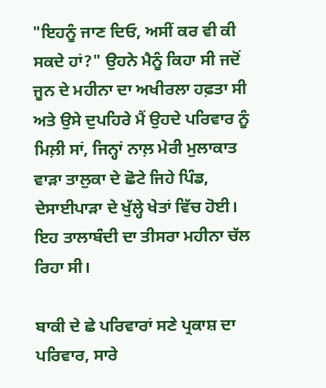"ਇਹਨੂੰ ਜਾਣ ਦਿਓ, ਅਸੀਂ ਕਰ ਵੀ ਕੀ ਸਕਦੇ ਹਾਂ?" ਉਹਨੇ ਮੈਨੂੰ ਕਿਹਾ ਸੀ ਜਦੋਂ ਜੂਨ ਦੇ ਮਹੀਨਾ ਦਾ ਅਖੀਰਲਾ ਹਫ਼ਤਾ ਸੀ ਅਤੇ ਉਸੇ ਦੁਪਹਿਰੇ ਮੈਂ ਉਹਦੇ ਪਰਿਵਾਰ ਨੂੰ ਮਿਲ਼ੀ ਸਾਂ, ਜਿਨ੍ਹਾਂ ਨਾਲ਼ ਮੇਰੀ ਮੁਲਾਕਾਤ ਵਾੜਾ ਤਾਲੁਕਾ ਦੇ ਛੋਟੇ ਜਿਹੇ ਪਿੰਡ, ਦੇਸਾਈਪਾੜਾ ਦੇ ਖੁੱਲ੍ਹੇ ਖੇਤਾਂ ਵਿੱਚ ਹੋਈ। ਇਹ ਤਾਲਾਬੰਦੀ ਦਾ ਤੀਸਰਾ ਮਹੀਨਾ ਚੱਲ ਰਿਹਾ ਸੀ।

ਬਾਕੀ ਦੇ ਛੇ ਪਰਿਵਾਰਾਂ ਸਣੇ ਪ੍ਰਕਾਸ਼ ਦਾ ਪਰਿਵਾਰ, ਸਾਰੇ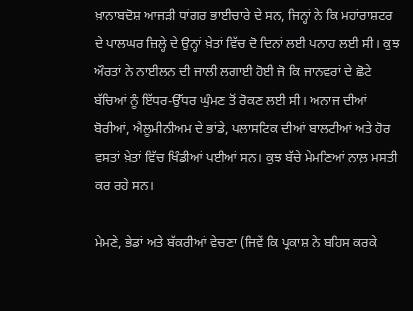ਖ਼ਾਨਾਬਦੋਸ਼ ਆਜੜੀ ਧਾਂਗਰ ਭਾਈਚਾਰੇ ਦੇ ਸਨ, ਜਿਨ੍ਹਾਂ ਨੇ ਕਿ ਮਹਾਂਰਾਸ਼ਟਰ ਦੇ ਪਾਲਘਰ ਜ਼ਿਲ੍ਹੇ ਦੇ ਉਨ੍ਹਾਂ ਖ਼ੇਤਾਂ ਵਿੱਚ ਦੋ ਦਿਨਾਂ ਲਈ ਪਨਾਹ ਲਈ ਸੀ। ਕੁਝ ਔਰਤਾਂ ਨੇ ਨਾਈਲਨ ਦੀ ਜਾਲੀ ਲਗਾਈ ਹੋਈ ਜੋ ਕਿ ਜਾਨਵਰਾਂ ਦੇ ਛੋਟੇ ਬੱਚਿਆਂ ਨੂੰ ਇੱਧਰ-ਉੱਧਰ ਘੁੰਮਣ ਤੋਂ ਰੋਕਣ ਲਈ ਸੀ। ਅਨਾਜ ਦੀਆਂ ਬੋਰੀਆਂ, ਐਲੂਮੀਨੀਅਮ ਦੇ ਭਾਂਡੇ, ਪਲਾਸਟਿਕ ਦੀਆਂ ਬਾਲਟੀਆਂ ਅਤੇ ਹੋਰ ਵਸਤਾਂ ਖ਼ੇਤਾਂ ਵਿੱਚ ਖਿੰਡੀਆਂ ਪਈਆਂ ਸਨ। ਕੁਝ ਬੱਚੇ ਮੇਮਣਿਆਂ ਨਾਲ਼ ਮਸਤੀ ਕਰ ਰਹੇ ਸਨ।

ਮੇਮਣੇ, ਭੇਡਾਂ ਅਤੇ ਬੱਕਰੀਆਂ ਵੇਚਣਾ (ਜਿਵੇਂ ਕਿ ਪ੍ਰਕਾਸ਼ ਨੇ ਬਹਿਸ ਕਰਕੇ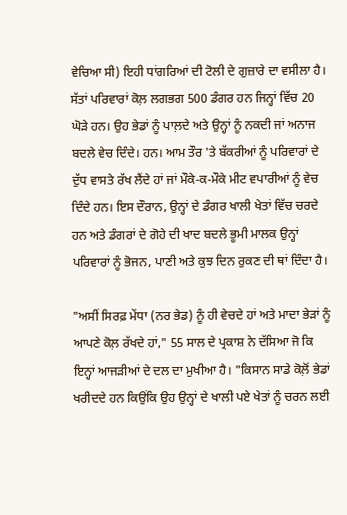ਵੇਚਿਆ ਸੀ) ਇਹੀ ਧਾਂਗਰਿਆਂ ਦੀ ਟੋਲੀ ਦੇ ਗੁਜ਼ਾਰੇ ਦਾ ਵਸੀਲਾ ਹੈ। ਸੱਤਾਂ ਪਰਿਵਾਰਾਂ ਕੋਲ਼ ਲਗਭਗ 500 ਡੰਗਰ ਹਨ ਜਿਨ੍ਹਾਂ ਵਿੱਚ 20 ਘੋੜੇ ਹਨ। ਉਹ ਭੇਡਾਂ ਨੂੰ ਪਾਲ਼ਦੇ ਅਤੇ ਉਨ੍ਹਾਂ ਨੂੰ ਨਕਦੀ ਜਾਂ ਅਨਾਜ ਬਦਲੇ ਵੇਚ ਦਿੰਦੇ। ਹਨ। ਆਮ ਤੌਰ 'ਤੇ ਬੱਕਰੀਆਂ ਨੂੰ ਪਰਿਵਾਰਾਂ ਦੇ ਦੁੱਧ ਵਾਸਤੇ ਰੱਖ ਲੈਂਦੇ ਹਾਂ ਜਾਂ ਮੌਕੇ-ਕ-ਮੌਕੇ ਮੀਟ ਵਪਾਰੀਆਂ ਨੂੰ ਵੇਚ ਦਿੰਦੇ ਹਨ। ਇਸ ਦੌਰਾਨ, ਉਨ੍ਹਾਂ ਦੇ ਡੰਗਰ ਖਾਲੀ ਖੇਤਾਂ ਵਿੱਚ ਚਰਦੇ ਹਨ ਅਤੇ ਡੰਗਰਾਂ ਦੇ ਗੋਹੇ ਦੀ ਖਾਦ ਬਦਲੇ ਭੂਮੀ ਮਾਲਕ ਉਨ੍ਹਾਂ ਪਰਿਵਾਰਾਂ ਨੂੰ ਭੋਜਨ, ਪਾਣੀ ਅਤੇ ਕੁਝ ਦਿਨ ਰੁਕਣ ਦੀ ਥਾਂ ਦਿੰਦਾ ਹੈ।

"ਅਸੀਂ ਸਿਰਫ਼ ਮੇਂਧਾ (ਨਰ ਭੇਡ) ਨੂੰ ਹੀ ਵੇਚਦੇ ਹਾਂ ਅਤੇ ਮਾਦਾ ਭੇੜਾਂ ਨੂੰ ਆਪਣੇ ਕੋਲ਼ ਰੱਖਦੇ ਹਾਂ," 55 ਸਾਲ ਦੇ ਪ੍ਰਕਾਸ਼ ਨੇ ਦੱਸਿਆ ਜੋ ਕਿ ਇਨ੍ਹਾਂ ਆਜੜੀਆਂ ਦੇ ਦਲ ਦਾ ਮੁਖੀਆ ਹੈ। "ਕਿਸਾਨ ਸਾਡੇ ਕੋਲ਼ੋਂ ਭੇਡਾਂ ਖਰੀਦਦੇ ਹਨ ਕਿਉਂਕਿ ਉਹ ਉਨ੍ਹਾਂ ਦੇ ਖਾਲੀ ਪਏ ਖੇਤਾਂ ਨੂੰ ਚਰਨ ਲਈ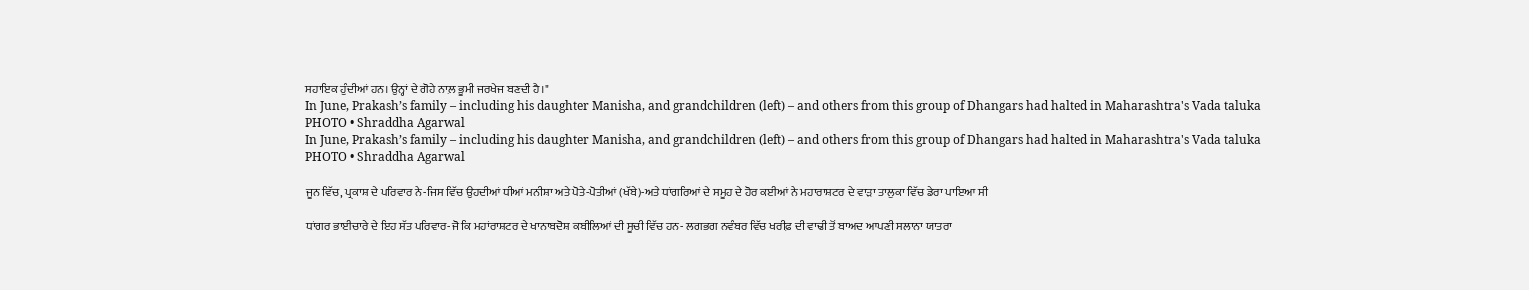ਸਹਾਇਕ ਹੁੰਦੀਆਂ ਹਨ। ਉਨ੍ਹਾਂ ਦੇ ਗੋਹੇ ਨਾਲ਼ ਭੂਮੀ ਜਰਖੇਜ ਬਣਦੀ ਹੈ।"
In June, Prakash’s family – including his daughter Manisha, and grandchildren (left) – and others from this group of Dhangars had halted in Maharashtra's Vada taluka
PHOTO • Shraddha Agarwal
In June, Prakash’s family – including his daughter Manisha, and grandchildren (left) – and others from this group of Dhangars had halted in Maharashtra's Vada taluka
PHOTO • Shraddha Agarwal

ਜੂਨ ਵਿੱਚ, ਪ੍ਰਕਾਸ਼ ਦੇ ਪਰਿਵਾਰ ਨੇ-ਜਿਸ ਵਿੱਚ ਉਹਦੀਆਂ ਧੀਆਂ ਮਨੀਸ਼ਾ ਅਤੇ ਪੋਤੇ-ਪੋਤੀਆਂ (ਖੱਬੇ)-ਅਤੇ ਧਾਂਗਰਿਆਂ ਦੇ ਸਮੂਹ ਦੇ ਹੋਰ ਕਈਆਂ ਨੇ ਮਹਾਰਾਸ਼ਟਰ ਦੇ ਵਾੜਾ ਤਾਲੁਕਾ ਵਿੱਚ ਡੇਰਾ ਪਾਇਆ ਸੀ

ਧਾਂਗਰ ਭਾਈਚਾਰੇ ਦੇ ਇਹ ਸੱਤ ਪਰਿਵਾਰ-ਜੋ ਕਿ ਮਹਾਂਰਾਸ਼ਟਰ ਦੇ ਖਾਨਾਬਦੋਸ਼ ਕਬੀਲਿਆਂ ਦੀ ਸੂਚੀ ਵਿੱਚ ਹਨ- ਲਗਭਗ ਨਵੰਬਰ ਵਿੱਚ ਖਰੀਫ਼ ਦੀ ਵਾਢੀ ਤੋਂ ਬਾਅਦ ਆਪਣੀ ਸਲਾਨਾ ਯਾਤਰਾ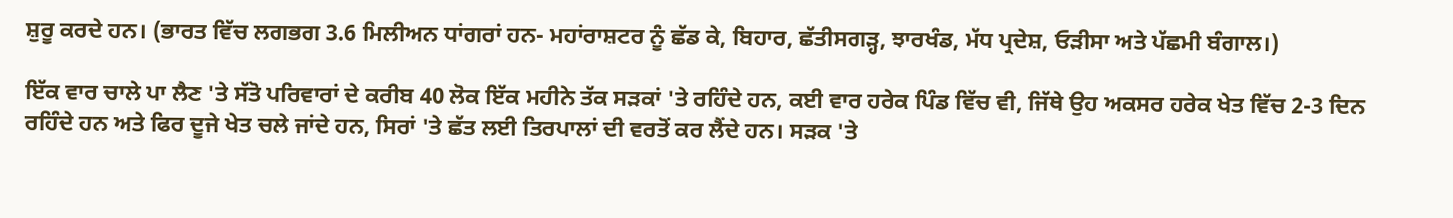ਸ਼ੁਰੂ ਕਰਦੇ ਹਨ। (ਭਾਰਤ ਵਿੱਚ ਲਗਭਗ 3.6 ਮਿਲੀਅਨ ਧਾਂਗਰਾਂ ਹਨ- ਮਹਾਂਰਾਸ਼ਟਰ ਨੂੰ ਛੱਡ ਕੇ, ਬਿਹਾਰ, ਛੱਤੀਸਗੜ੍ਹ, ਝਾਰਖੰਡ, ਮੱਧ ਪ੍ਰਦੇਸ਼, ਓੜੀਸਾ ਅਤੇ ਪੱਛਮੀ ਬੰਗਾਲ।)

ਇੱਕ ਵਾਰ ਚਾਲੇ ਪਾ ਲੈਣ 'ਤੇ ਸੱਤੋ ਪਰਿਵਾਰਾਂ ਦੇ ਕਰੀਬ 40 ਲੋਕ ਇੱਕ ਮਹੀਨੇ ਤੱਕ ਸੜਕਾਂ 'ਤੇ ਰਹਿੰਦੇ ਹਨ, ਕਈ ਵਾਰ ਹਰੇਕ ਪਿੰਡ ਵਿੱਚ ਵੀ, ਜਿੱਥੇ ਉਹ ਅਕਸਰ ਹਰੇਕ ਖੇਤ ਵਿੱਚ 2-3 ਦਿਨ ਰਹਿੰਦੇ ਹਨ ਅਤੇ ਫਿਰ ਦੂਜੇ ਖੇਤ ਚਲੇ ਜਾਂਦੇ ਹਨ, ਸਿਰਾਂ 'ਤੇ ਛੱਤ ਲਈ ਤਿਰਪਾਲਾਂ ਦੀ ਵਰਤੋਂ ਕਰ ਲੈਂਦੇ ਹਨ। ਸੜਕ 'ਤੇ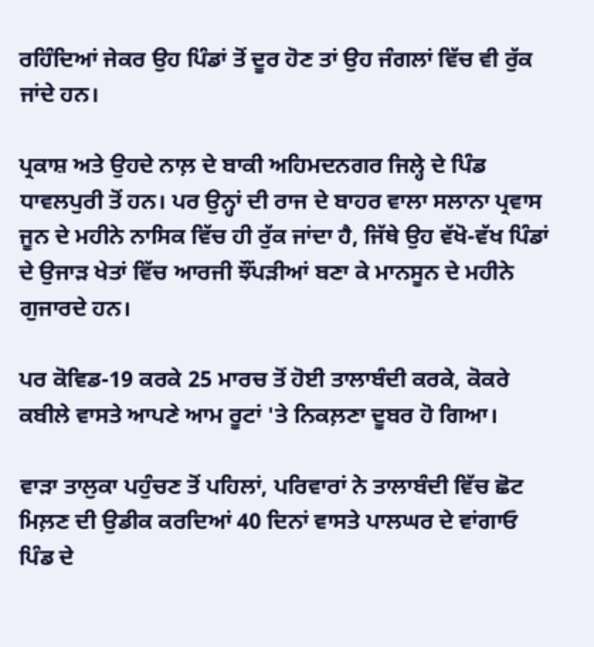ਰਹਿੰਦਿਆਂ ਜੇਕਰ ਉਹ ਪਿੰਡਾਂ ਤੋਂ ਦੂਰ ਹੋਣ ਤਾਂ ਉਹ ਜੰਗਲਾਂ ਵਿੱਚ ਵੀ ਰੁੱਕ ਜਾਂਦੇ ਹਨ।

ਪ੍ਰਕਾਸ਼ ਅਤੇ ਉਹਦੇ ਨਾਲ਼ ਦੇ ਬਾਕੀ ਅਹਿਮਦਨਗਰ ਜਿਲ੍ਹੇ ਦੇ ਪਿੰਡ ਧਾਵਲਪੁਰੀ ਤੋਂ ਹਨ। ਪਰ ਉਨ੍ਹਾਂ ਦੀ ਰਾਜ ਦੇ ਬਾਹਰ ਵਾਲਾ ਸਲਾਨਾ ਪ੍ਰਵਾਸ ਜੂਨ ਦੇ ਮਹੀਨੇ ਨਾਸਿਕ ਵਿੱਚ ਹੀ ਰੁੱਕ ਜਾਂਦਾ ਹੈ, ਜਿੱਥੇ ਉਹ ਵੱਖੋ-ਵੱਖ ਪਿੰਡਾਂ ਦੇ ਉਜਾੜ ਖੇਤਾਂ ਵਿੱਚ ਆਰਜੀ ਝੌਂਪੜੀਆਂ ਬਣਾ ਕੇ ਮਾਨਸੂਨ ਦੇ ਮਹੀਨੇ ਗੁਜਾਰਦੇ ਹਨ।

ਪਰ ਕੋਵਿਡ-19 ਕਰਕੇ 25 ਮਾਰਚ ਤੋਂ ਹੋਈ ਤਾਲਾਬੰਦੀ ਕਰਕੇ, ਕੋਕਰੇ ਕਬੀਲੇ ਵਾਸਤੇ ਆਪਣੇ ਆਮ ਰੂਟਾਂ 'ਤੇ ਨਿਕਲ਼ਣਾ ਦੂਬਰ ਹੋ ਗਿਆ।

ਵਾੜਾ ਤਾਲੁਕਾ ਪਹੁੰਚਣ ਤੋਂ ਪਹਿਲਾਂ, ਪਰਿਵਾਰਾਂ ਨੇ ਤਾਲਾਬੰਦੀ ਵਿੱਚ ਛੋਟ ਮਿਲ਼ਣ ਦੀ ਉਡੀਕ ਕਰਦਿਆਂ 40 ਦਿਨਾਂ ਵਾਸਤੇ ਪਾਲਘਰ ਦੇ ਵਾਂਗਾਓ ਪਿੰਡ ਦੇ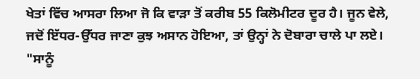ਖੇਤਾਂ ਵਿੱਚ ਆਸਰਾ ਲਿਆ ਜੋ ਕਿ ਵਾੜਾ ਤੋਂ ਕਰੀਬ 55 ਕਿਲੋਮੀਟਰ ਦੂਰ ਹੈ। ਜੂਨ ਵੇਲੇ, ਜਦੋਂ ਇੱਧਰ-ਉੱਧਰ ਜਾਣਾ ਕੁਝ ਅਸਾਨ ਹੋਇਆ, ਤਾਂ ਉਨ੍ਹਾਂ ਨੇ ਦੋਬਾਰਾ ਚਾਲੇ ਪਾ ਲਏ। "ਸਾਨੂੰ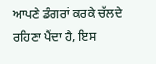ਆਪਣੇ ਡੰਗਰਾਂ ਕਰਕੇ ਚੱਲਦੇ ਰਹਿਣਾ ਪੈਂਦਾ ਹੈ, ਇਸ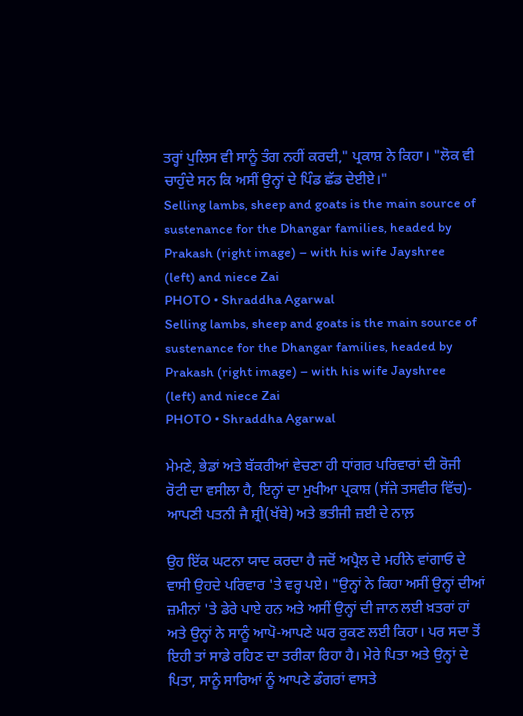ਤਰ੍ਹਾਂ ਪੁਲਿਸ ਵੀ ਸਾਨੂੰ ਤੰਗ ਨਹੀਂ ਕਰਦੀ," ਪ੍ਰਕਾਸ਼ ਨੇ ਕਿਹਾ। "ਲੋਕ ਵੀ ਚਾਹੁੰਦੇ ਸਨ ਕਿ ਅਸੀਂ ਉਨ੍ਹਾਂ ਦੇ ਪਿੰਡ ਛੱਡ ਦੇਈਏ।"
Selling lambs, sheep and goats is the main source of sustenance for the Dhangar families, headed by Prakash (right image) – with his wife Jayshree (left) and niece Zai
PHOTO • Shraddha Agarwal
Selling lambs, sheep and goats is the main source of sustenance for the Dhangar families, headed by Prakash (right image) – with his wife Jayshree (left) and niece Zai
PHOTO • Shraddha Agarwal

ਮੇਮਣੇ, ਭੇਡਾਂ ਅਤੇ ਬੱਕਰੀਆਂ ਵੇਚਣਾ ਹੀ ਧਾਂਗਰ ਪਰਿਵਾਰਾਂ ਦੀ ਰੋਜੀ ਰੋਟੀ ਦਾ ਵਸੀਲਾ ਹੈ, ਇਨ੍ਹਾਂ ਦਾ ਮੁਖੀਆ ਪ੍ਰਕਾਸ਼ (ਸੱਜੇ ਤਸਵੀਰ ਵਿੱਚ)- ਆਪਣੀ ਪਤਨੀ ਜੈ ਸ਼੍ਰੀ(ਖੱਬੇ) ਅਤੇ ਭਤੀਜੀ ਜ਼ਈ ਦੇ ਨਾਲ਼

ਉਹ ਇੱਕ ਘਟਨਾ ਯਾਦ ਕਰਦਾ ਹੈ ਜਦੋਂ ਅਪ੍ਰੈਲ ਦੇ ਮਹੀਨੇ ਵਾਂਗਾਓ ਦੇ ਵਾਸੀ ਉਹਦੇ ਪਰਿਵਾਰ 'ਤੇ ਵਰ੍ਹ ਪਏ। "ਉਨ੍ਹਾਂ ਨੇ ਕਿਹਾ ਅਸੀਂ ਉਨ੍ਹਾਂ ਦੀਆਂ ਜ਼ਮੀਨਾਂ 'ਤੇ ਡੇਰੇ ਪਾਏ ਹਨ ਅਤੇ ਅਸੀਂ ਉਨ੍ਹਾਂ ਦੀ ਜਾਨ ਲਈ ਖ਼ਤਰਾਂ ਹਾਂ ਅਤੇ ਉਨ੍ਹਾਂ ਨੇ ਸਾਨੂੰ ਆਪੋ-ਆਪਣੇ ਘਰ ਰੁਕਣ ਲਈ ਕਿਹਾ। ਪਰ ਸਦਾ ਤੋਂ ਇਹੀ ਤਾਂ ਸਾਡੇ ਰਹਿਣ ਦਾ ਤਰੀਕਾ ਰਿਹਾ ਹੈ। ਮੇਰੇ ਪਿਤਾ ਅਤੇ ਉਨ੍ਹਾਂ ਦੇ ਪਿਤਾ, ਸਾਨੂੰ ਸਾਰਿਆਂ ਨੂੰ ਆਪਣੇ ਡੰਗਰਾਂ ਵਾਸਤੇ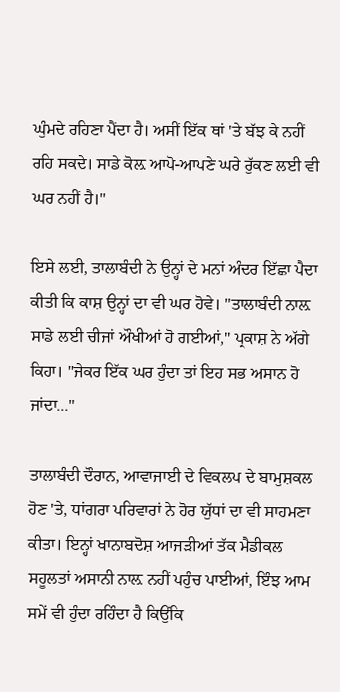ਘੁੰਮਦੇ ਰਹਿਣਾ ਪੈਂਦਾ ਹੈ। ਅਸੀਂ ਇੱਕ ਥਾਂ 'ਤੇ ਬੱਝ ਕੇ ਨਹੀਂ ਰਹਿ ਸਕਦੇ। ਸਾਡੇ ਕੋਲ਼ ਆਪੋ-ਆਪਣੇ ਘਰੇ ਰੁੱਕਣ ਲਈ ਵੀ ਘਰ ਨਹੀਂ ਹੈ।"

ਇਸੇ ਲਈ, ਤਾਲਾਬੰਦੀ ਨੇ ਉਨ੍ਹਾਂ ਦੇ ਮਨਾਂ ਅੰਦਰ ਇੱਛਾ ਪੈਦਾ ਕੀਤੀ ਕਿ ਕਾਸ਼ ਉਨ੍ਹਾਂ ਦਾ ਵੀ ਘਰ ਹੋਵੇ। "ਤਾਲਾਬੰਦੀ ਨਾਲ਼ ਸਾਡੇ ਲਈ ਚੀਜਾਂ ਔਖੀਆਂ ਹੋ ਗਈਆਂ," ਪ੍ਰਕਾਸ਼ ਨੇ ਅੱਗੇ ਕਿਹਾ। "ਜੇਕਰ ਇੱਕ ਘਰ ਹੁੰਦਾ ਤਾਂ ਇਹ ਸਭ ਅਸਾਨ ਹੋ ਜਾਂਦਾ..."

ਤਾਲਾਬੰਦੀ ਦੌਰਾਨ, ਆਵਾਜਾਈ ਦੇ ਵਿਕਲਪ ਦੇ ਬਾਮੁਸ਼ਕਲ ਹੋਣ 'ਤੇ, ਧਾਂਗਰਾ ਪਰਿਵਾਰਾਂ ਨੇ ਹੋਰ ਯੁੱਧਾਂ ਦਾ ਵੀ ਸਾਹਮਣਾ ਕੀਤਾ। ਇਨ੍ਹਾਂ ਖਾਨਾਬਦੋਸ਼ ਆਜੜੀਆਂ ਤੱਕ ਮੈਡੀਕਲ ਸਹੂਲਤਾਂ ਅਸਾਨੀ ਨਾਲ਼ ਨਹੀਂ ਪਹੁੰਚ ਪਾਈਆਂ, ਇੰਝ ਆਮ ਸਮੇਂ ਵੀ ਹੁੰਦਾ ਰਹਿੰਦਾ ਹੈ ਕਿਉਂਕਿ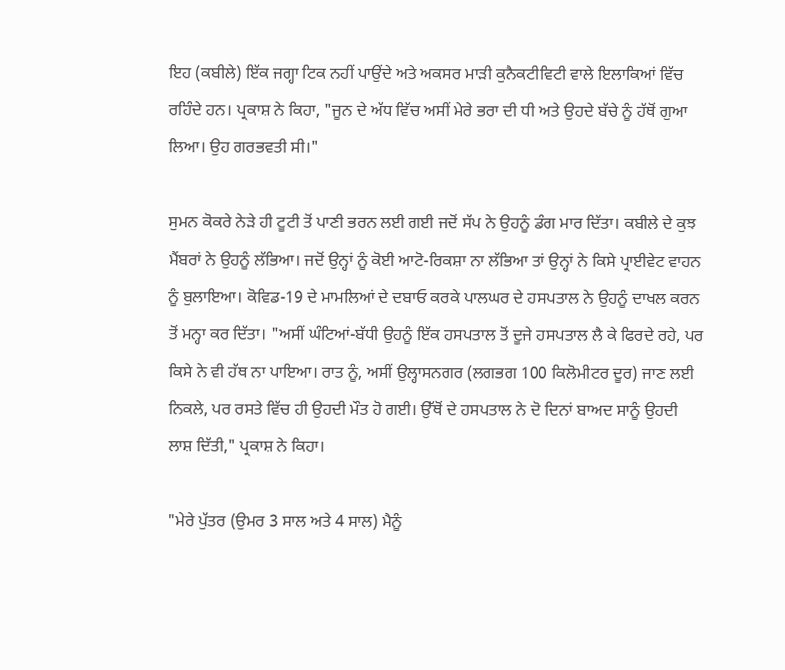ਇਹ (ਕਬੀਲੇ) ਇੱਕ ਜਗ੍ਹਾ ਟਿਕ ਨਹੀਂ ਪਾਉਂਦੇ ਅਤੇ ਅਕਸਰ ਮਾੜੀ ਕੁਨੈਕਟੀਵਿਟੀ ਵਾਲੇ ਇਲਾਕਿਆਂ ਵਿੱਚ ਰਹਿੰਦੇ ਹਨ। ਪ੍ਰਕਾਸ਼ ਨੇ ਕਿਹਾ, "ਜੂਨ ਦੇ ਅੱਧ ਵਿੱਚ ਅਸੀਂ ਮੇਰੇ ਭਰਾ ਦੀ ਧੀ ਅਤੇ ਉਹਦੇ ਬੱਚੇ ਨੂੰ ਹੱਥੋਂ ਗੁਆ ਲਿਆ। ਉਹ ਗਰਭਵਤੀ ਸੀ।"

ਸੁਮਨ ਕੋਕਰੇ ਨੇੜੇ ਹੀ ਟੂਟੀ ਤੋਂ ਪਾਣੀ ਭਰਨ ਲਈ ਗਈ ਜਦੋਂ ਸੱਪ ਨੇ ਉਹਨੂੰ ਡੰਗ ਮਾਰ ਦਿੱਤਾ। ਕਬੀਲੇ ਦੇ ਕੁਝ ਮੈਂਬਰਾਂ ਨੇ ਉਹਨੂੰ ਲੱਭਿਆ। ਜਦੋਂ ਉਨ੍ਹਾਂ ਨੂੰ ਕੋਈ ਆਟੋ-ਰਿਕਸ਼ਾ ਨਾ ਲੱਭਿਆ ਤਾਂ ਉਨ੍ਹਾਂ ਨੇ ਕਿਸੇ ਪ੍ਰਾਈਵੇਟ ਵਾਹਨ ਨੂੰ ਬੁਲਾਇਆ। ਕੋਵਿਡ-19 ਦੇ ਮਾਮਲਿਆਂ ਦੇ ਦਬਾਓ ਕਰਕੇ ਪਾਲਘਰ ਦੇ ਹਸਪਤਾਲ ਨੇ ਉਹਨੂੰ ਦਾਖਲ ਕਰਨ ਤੋਂ ਮਨ੍ਹਾ ਕਰ ਦਿੱਤਾ। "ਅਸੀਂ ਘੰਟਿਆਂ-ਬੱਧੀ ਉਹਨੂੰ ਇੱਕ ਹਸਪਤਾਲ ਤੋਂ ਦੂਜੇ ਹਸਪਤਾਲ ਲੈ ਕੇ ਫਿਰਦੇ ਰਹੇ, ਪਰ ਕਿਸੇ ਨੇ ਵੀ ਹੱਥ ਨਾ ਪਾਇਆ। ਰਾਤ ਨੂੰ, ਅਸੀਂ ਉਲ੍ਹਾਸਨਗਰ (ਲਗਭਗ 100 ਕਿਲੋਮੀਟਰ ਦੂਰ) ਜਾਣ ਲਈ ਨਿਕਲੇ, ਪਰ ਰਸਤੇ ਵਿੱਚ ਹੀ ਉਹਦੀ ਮੌਤ ਹੋ ਗਈ। ਉੱਥੋਂ ਦੇ ਹਸਪਤਾਲ ਨੇ ਦੋ ਦਿਨਾਂ ਬਾਅਦ ਸਾਨੂੰ ਉਹਦੀ ਲਾਸ਼ ਦਿੱਤੀ," ਪ੍ਰਕਾਸ਼ ਨੇ ਕਿਹਾ।

"ਮੇਰੇ ਪੁੱਤਰ (ਉਮਰ 3 ਸਾਲ ਅਤੇ 4 ਸਾਲ) ਮੈਨੂੰ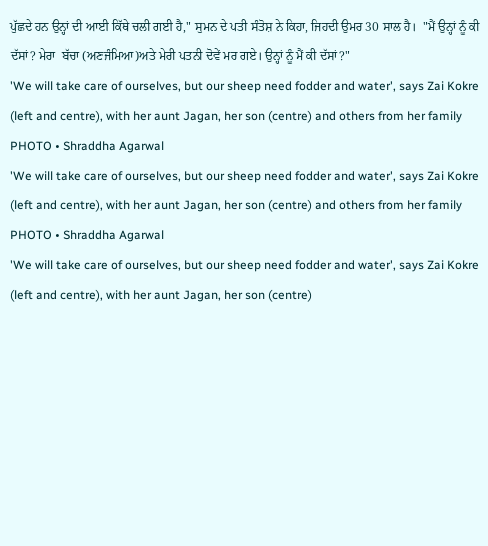ਪੁੱਛਦੇ ਹਨ ਉਨ੍ਹਾਂ ਦੀ ਆਈ ਕਿੱਥੇ ਚਲੀ ਗਈ ਹੈ," ਸੁਮਨ ਦੇ ਪਤੀ ਸੰਤੋਸ਼ ਨੇ ਕਿਹਾ, ਜਿਹਦੀ ਉਮਰ 30 ਸਾਲ ਹੈ।  "ਮੈਂ ਉਨ੍ਹਾਂ ਨੂੰ ਕੀ ਦੱਸਾਂ? ਮੇਰਾ  ਬੱਚਾ (ਅਣਜੰਮਿਆ)ਅਤੇ ਮੇਰੀ ਪਤਨੀ ਦੋਵੇਂ ਮਰ ਗਏ। ਉਨ੍ਹਾਂ ਨੂੰ ਮੈਂ ਕੀ ਦੱਸਾਂ?"
'We will take care of ourselves, but our sheep need fodder and water', says Zai Kokre (left and centre), with her aunt Jagan, her son (centre) and others from her family
PHOTO • Shraddha Agarwal
'We will take care of ourselves, but our sheep need fodder and water', says Zai Kokre (left and centre), with her aunt Jagan, her son (centre) and others from her family
PHOTO • Shraddha Agarwal
'We will take care of ourselves, but our sheep need fodder and water', says Zai Kokre (left and centre), with her aunt Jagan, her son (centre)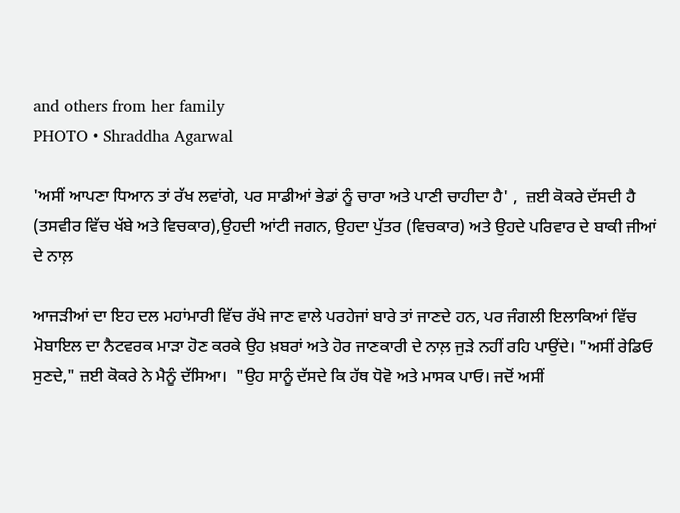and others from her family
PHOTO • Shraddha Agarwal

'ਅਸੀਂ ਆਪਣਾ ਧਿਆਨ ਤਾਂ ਰੱਖ ਲਵਾਂਗੇ, ਪਰ ਸਾਡੀਆਂ ਭੇਡਾਂ ਨੂੰ ਚਾਰਾ ਅਤੇ ਪਾਣੀ ਚਾਹੀਦਾ ਹੈ' ,  ਜ਼ਈ ਕੋਕਰੇ ਦੱਸਦੀ ਹੈ (ਤਸਵੀਰ ਵਿੱਚ ਖੱਬੇ ਅਤੇ ਵਿਚਕਾਰ),ਉਹਦੀ ਆਂਟੀ ਜਗਨ, ਉਹਦਾ ਪੁੱਤਰ (ਵਿਚਕਾਰ) ਅਤੇ ਉਹਦੇ ਪਰਿਵਾਰ ਦੇ ਬਾਕੀ ਜੀਆਂ ਦੇ ਨਾਲ਼

ਆਜੜੀਆਂ ਦਾ ਇਹ ਦਲ ਮਹਾਂਮਾਰੀ ਵਿੱਚ ਰੱਖੇ ਜਾਣ ਵਾਲੇ ਪਰਹੇਜਾਂ ਬਾਰੇ ਤਾਂ ਜਾਣਦੇ ਹਨ, ਪਰ ਜੰਗਲੀ ਇਲਾਕਿਆਂ ਵਿੱਚ ਮੋਬਾਇਲ ਦਾ ਨੈਟਵਰਕ ਮਾੜਾ ਹੋਣ ਕਰਕੇ ਉਹ ਖ਼ਬਰਾਂ ਅਤੇ ਹੋਰ ਜਾਣਕਾਰੀ ਦੇ ਨਾਲ਼ ਜੁੜੇ ਨਹੀਂ ਰਹਿ ਪਾਉਂਦੇ। "ਅਸੀਂ ਰੇਡਿਓ ਸੁਣਦੇ," ਜ਼ਈ ਕੋਕਰੇ ਨੇ ਮੈਨੂੰ ਦੱਸਿਆ।  "ਉਹ ਸਾਨੂੰ ਦੱਸਦੇ ਕਿ ਹੱਥ ਧੋਵੋ ਅਤੇ ਮਾਸਕ ਪਾਓ। ਜਦੋਂ ਅਸੀਂ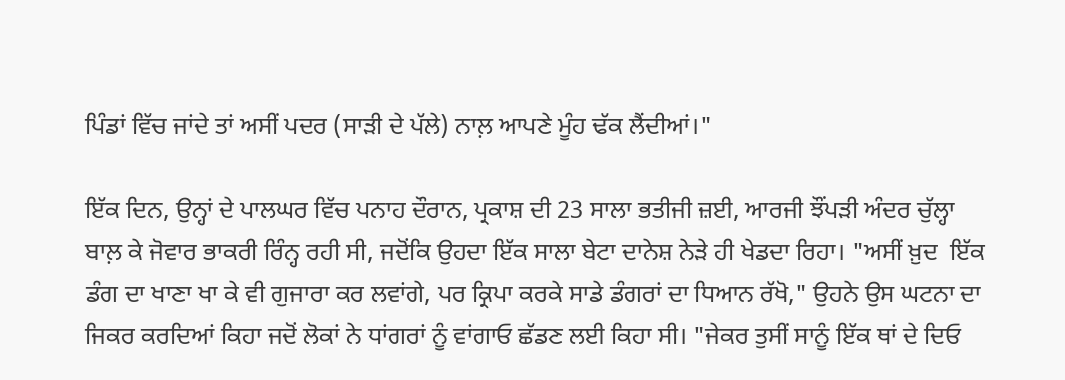ਪਿੰਡਾਂ ਵਿੱਚ ਜਾਂਦੇ ਤਾਂ ਅਸੀਂ ਪਦਰ (ਸਾੜੀ ਦੇ ਪੱਲੇ) ਨਾਲ਼ ਆਪਣੇ ਮੂੰਹ ਢੱਕ ਲੈਂਦੀਆਂ।"

ਇੱਕ ਦਿਨ, ਉਨ੍ਹਾਂ ਦੇ ਪਾਲਘਰ ਵਿੱਚ ਪਨਾਹ ਦੌਰਾਨ, ਪ੍ਰਕਾਸ਼ ਦੀ 23 ਸਾਲਾ ਭਤੀਜੀ ਜ਼ਈ, ਆਰਜੀ ਝੌਂਪੜੀ ਅੰਦਰ ਚੁੱਲ੍ਹਾ ਬਾਲ਼ ਕੇ ਜੋਵਾਰ ਭਾਕਰੀ ਰਿੰਨ੍ਹ ਰਹੀ ਸੀ, ਜਦੋਂਕਿ ਉਹਦਾ ਇੱਕ ਸਾਲਾ ਬੇਟਾ ਦਾਨੇਸ਼ ਨੇੜੇ ਹੀ ਖੇਡਦਾ ਰਿਹਾ। "ਅਸੀਂ ਖ਼ੁਦ  ਇੱਕ ਡੰਗ ਦਾ ਖਾਣਾ ਖਾ ਕੇ ਵੀ ਗੁਜਾਰਾ ਕਰ ਲਵਾਂਗੇ, ਪਰ ਕ੍ਰਿਪਾ ਕਰਕੇ ਸਾਡੇ ਡੰਗਰਾਂ ਦਾ ਧਿਆਨ ਰੱਖੋ," ਉਹਨੇ ਉਸ ਘਟਨਾ ਦਾ ਜਿਕਰ ਕਰਦਿਆਂ ਕਿਹਾ ਜਦੋਂ ਲੋਕਾਂ ਨੇ ਧਾਂਗਰਾਂ ਨੂੰ ਵਾਂਗਾਓ ਛੱਡਣ ਲਈ ਕਿਹਾ ਸੀ। "ਜੇਕਰ ਤੁਸੀਂ ਸਾਨੂੰ ਇੱਕ ਥਾਂ ਦੇ ਦਿਓ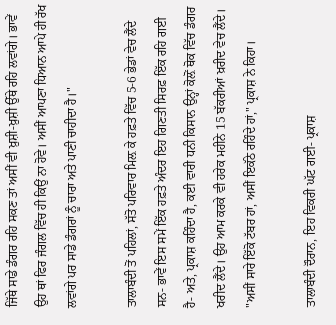ਜਿੱਥੇ ਸਾਡੇ ਡੰਗਰ ਰਹਿ ਸਕਣ ਤਾਂ ਅਸੀਂ ਵੀ ਖ਼ੁਸ਼ੀ-ਖ਼ੁਸ਼ੀ ਉੱਥੇ ਰਹਿ ਲਵਾਂਗੇ। ਭਾਵੇਂ ਉਹ ਥਾਂ ਫਿਰ ਜੰਗਲ ਵਿੱਚ ਹੀ ਕਿਉਂ ਨਾ ਹੋਵੇ। ਅਸੀਂ ਆਪਣਾ ਧਿਆਨ ਆਪੇ ਹੀ ਰੱਖ ਲਵਾਂਗੇ ਪਰ ਸਾਡੇ ਡੰਗਰਾਂ ਨੂੰ ਚਾਰਾ ਅਤੇ ਪਾਣੀ ਚਾਹੀਦਾ ਹੈ।"

ਤਾਲਾਬੰਦੀ ਤੋਂ ਪਹਿਲਾਂ, ਸੱਤੋ ਪਰਿਵਾਰ ਮਿਲ਼ ਕੇ ਹਫ਼ਤੇ ਵਿੱਚ 5-6 ਭੇਡਾਂ ਵੇਚ ਲੈਂਦੇ ਸਨ- ਭਾਵੇਂ ਇਸ ਸਮੇਂ ਇੱਕ ਹਫ਼ਤੇ ਅੰਦਰ ਇਹ ਗਿਣਤੀ ਸਿਰਫ਼ ਇੱਕ ਰਹਿ ਗਈ ਹੈ- ਅਤੇ, ਪ੍ਰਕਾਸ਼ ਕਹਿੰਦਾ ਹੈ, ਕਈ ਵਾਰੀ ਧਨੀ ਕਿਸਾਨ ਉਨ੍ਹਾਂ ਕੋਲ਼ੋਂ ਥੋਕ ਵਿੱਚ ਡੰਗਰ ਖਰੀਦ ਲੈਂਦੇ। ਉਹ ਆਮ ਕਰਕੇ ਵੀ ਹਰੇਕ ਮਹੀਨੇ 15 ਬੱਕਰੀਆਂ ਖ਼ਰੀਦ ਵੇਚ ਲੈਂਦੇ। "ਅਸੀਂ ਸਾਰੇ ਇੱਕੋ ਟੱਬਰ ਹਾਂ, ਅਸੀਂ ਇਕੱਠੇ ਰਹਿੰਦੇ ਹਾਂ," ਪ੍ਰਕਾਸ਼ ਨੇ ਕਿਹਾ।

ਤਾਲਾਬੰਦੀ ਦੌਰਾਨ, ਇਹ ਵਿਕਰੀ ਘੱਟ ਗਈ- ਪ੍ਰਕਾਸ਼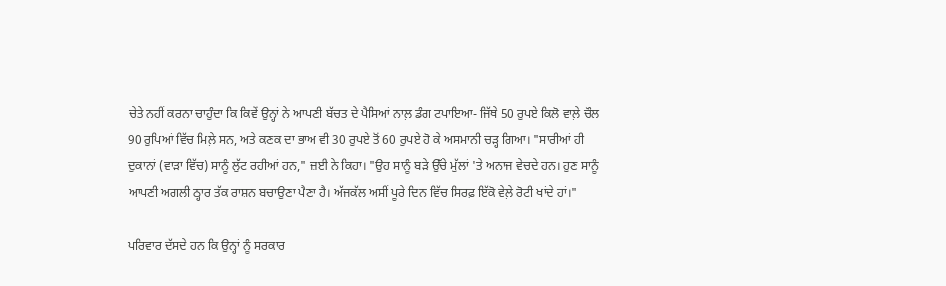ਚੇਤੇ ਨਹੀਂ ਕਰਨਾ ਚਾਹੁੰਦਾ ਕਿ ਕਿਵੇਂ ਉਨ੍ਹਾਂ ਨੇ ਆਪਣੀ ਬੱਚਤ ਦੇ ਪੈਸਿਆਂ ਨਾਲ਼ ਡੰਗ ਟਪਾਇਆ- ਜਿੱਥੇ 50 ਰੁਪਏ ਕਿਲੋ ਵਾਲ਼ੇ ਚੌਲ 90 ਰੁਪਿਆਂ ਵਿੱਚ ਮਿਲ਼ੇ ਸਨ, ਅਤੇ ਕਣਕ ਦਾ ਭਾਅ ਵੀ 30 ਰੁਪਏ ਤੋਂ 60 ਰੁਪਏ ਹੋ ਕੇ ਅਸਮਾਨੀ ਚੜ੍ਹ ਗਿਆ। "ਸਾਰੀਆਂ ਹੀ ਦੁਕਾਨਾਂ (ਵਾੜਾ ਵਿੱਚ) ਸਾਨੂੰ ਲੁੱਟ ਰਹੀਆਂ ਹਨ," ਜ਼ਈ ਨੇ ਕਿਹਾ। "ਉਹ ਸਾਨੂੰ ਬੜੇ ਉੱਚੇ ਮੁੱਲਾਂ 'ਤੇ ਅਨਾਜ ਵੇਚਦੇ ਹਨ। ਹੁਣ ਸਾਨੂੰ ਆਪਣੀ ਅਗਲੀ ਠ੍ਹਾਰ ਤੱਕ ਰਾਸ਼ਨ ਬਚਾਉਣਾ ਪੈਣਾ ਹੈ। ਅੱਜਕੱਲ ਅਸੀਂ ਪੂਰੇ ਦਿਨ ਵਿੱਚ ਸਿਰਫ਼ ਇੱਕੋ ਵੇਲ਼ੇ ਰੋਟੀ ਖਾਂਦੇ ਹਾਂ।"

ਪਰਿਵਾਰ ਦੱਸਦੇ ਹਨ ਕਿ ਉਨ੍ਹਾਂ ਨੂੰ ਸਰਕਾਰ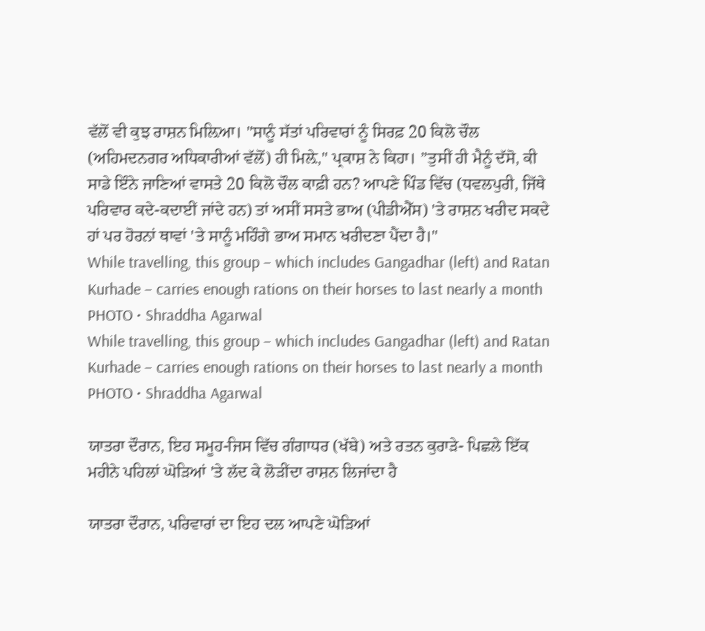ਵੱਲੋਂ ਵੀ ਕੁਝ ਰਾਸ਼ਨ ਮਿਲ਼ਿਆ। "ਸਾਨੂੰ ਸੱਤਾਂ ਪਰਿਵਾਰਾਂ ਨੂੰ ਸਿਰਫ਼ 20 ਕਿਲੋ ਚੌਲ (ਅਹਿਮਦਨਗਰ ਅਧਿਕਾਰੀਆਂ ਵੱਲੋਂ) ਹੀ ਮਿਲ਼ੇ," ਪ੍ਰਕਾਸ਼ ਨੇ ਕਿਹਾ। ”ਤੁਸੀਂ ਹੀ ਮੈਨੂੰ ਦੱਸੋ, ਕੀ ਸਾਡੇ ਇੰਨੇ ਜਾਣਿਆਂ ਵਾਸਤੇ 20 ਕਿਲੋ ਚੌਲ ਕਾਫ਼ੀ ਹਨ? ਆਪਣੇ ਪਿੰਡ ਵਿੱਚ (ਧਵਲਪੁਰੀ, ਜਿੱਥੇ ਪਰਿਵਾਰ ਕਦੇ-ਕਦਾਈਂ ਜਾਂਦੇ ਹਨ) ਤਾਂ ਅਸੀਂ ਸਸਤੇ ਭਾਅ (ਪੀਡੀਐੱਸ) 'ਤੇ ਰਾਸ਼ਨ ਖਰੀਦ ਸਕਦੇ ਹਾਂ ਪਰ ਹੋਰਨਾਂ ਥਾਵਾਂ 'ਤੇ ਸਾਨੂੰ ਮਹਿੰਗੇ ਭਾਅ ਸਮਾਨ ਖਰੀਦਣਾ ਪੈਂਦਾ ਹੈ।"
While travelling, this group – which includes Gangadhar (left) and Ratan Kurhade – carries enough rations on their horses to last nearly a month
PHOTO • Shraddha Agarwal
While travelling, this group – which includes Gangadhar (left) and Ratan Kurhade – carries enough rations on their horses to last nearly a month
PHOTO • Shraddha Agarwal

ਯਾਤਰਾ ਦੌਰਾਨ, ਇਹ ਸਮੂਹ-ਜਿਸ ਵਿੱਚ ਗੰਗਾਧਰ (ਖੱਬੇ) ਅਤੇ ਰਤਨ ਕੁਰਾੜੇ- ਪਿਛਲੇ ਇੱਕ ਮਹੀਨੇ ਪਹਿਲਾਂ ਘੋੜਿਆਂ 'ਤੇ ਲੱਦ ਕੇ ਲੋੜੀਂਦਾ ਰਾਸ਼ਨ ਲਿਜਾਂਦਾ ਹੈ

ਯਾਤਰਾ ਦੌਰਾਨ, ਪਰਿਵਾਰਾਂ ਦਾ ਇਹ ਦਲ ਆਪਣੇ ਘੋੜਿਆਂ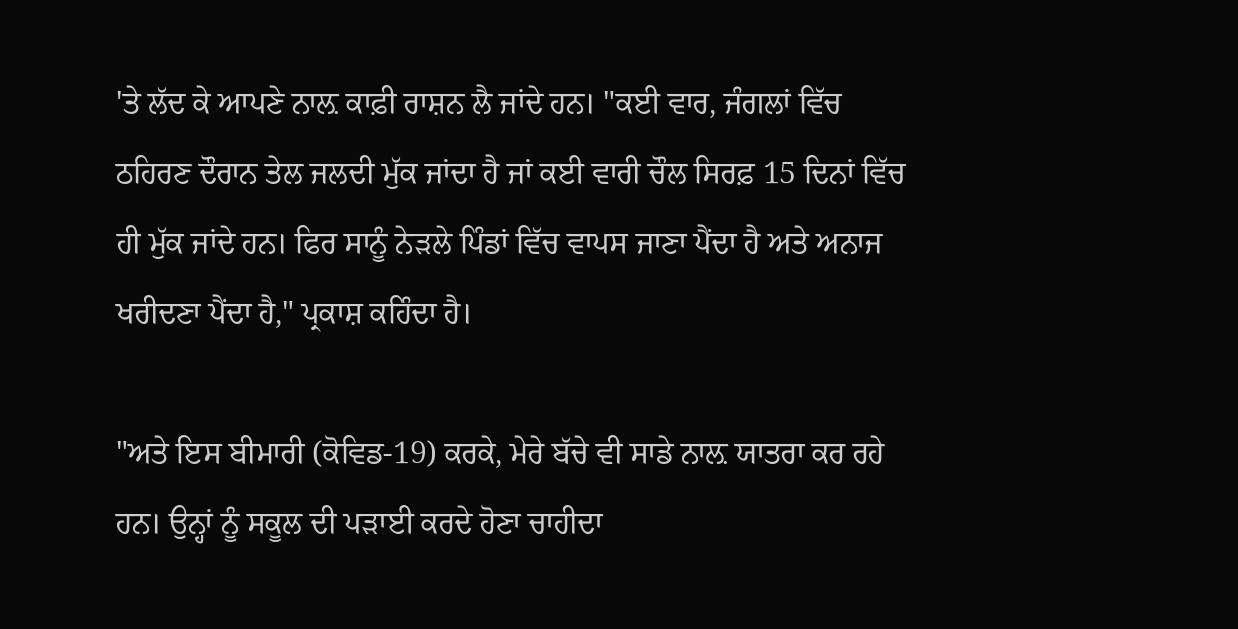'ਤੇ ਲੱਦ ਕੇ ਆਪਣੇ ਨਾਲ਼ ਕਾਫ਼ੀ ਰਾਸ਼ਨ ਲੈ ਜਾਂਦੇ ਹਨ। "ਕਈ ਵਾਰ, ਜੰਗਲਾਂ ਵਿੱਚ ਠਹਿਰਣ ਦੌਰਾਨ ਤੇਲ ਜਲਦੀ ਮੁੱਕ ਜਾਂਦਾ ਹੈ ਜਾਂ ਕਈ ਵਾਰੀ ਚੌਲ ਸਿਰਫ਼ 15 ਦਿਨਾਂ ਵਿੱਚ ਹੀ ਮੁੱਕ ਜਾਂਦੇ ਹਨ। ਫਿਰ ਸਾਨੂੰ ਨੇੜਲੇ ਪਿੰਡਾਂ ਵਿੱਚ ਵਾਪਸ ਜਾਣਾ ਪੈਂਦਾ ਹੈ ਅਤੇ ਅਨਾਜ ਖਰੀਦਣਾ ਪੈਂਦਾ ਹੈ," ਪ੍ਰਕਾਸ਼ ਕਹਿੰਦਾ ਹੈ।

"ਅਤੇ ਇਸ ਬੀਮਾਰੀ (ਕੋਵਿਡ-19) ਕਰਕੇ, ਮੇਰੇ ਬੱਚੇ ਵੀ ਸਾਡੇ ਨਾਲ਼ ਯਾਤਰਾ ਕਰ ਰਹੇ ਹਨ। ਉਨ੍ਹਾਂ ਨੂੰ ਸਕੂਲ ਦੀ ਪੜਾਈ ਕਰਦੇ ਹੋਣਾ ਚਾਹੀਦਾ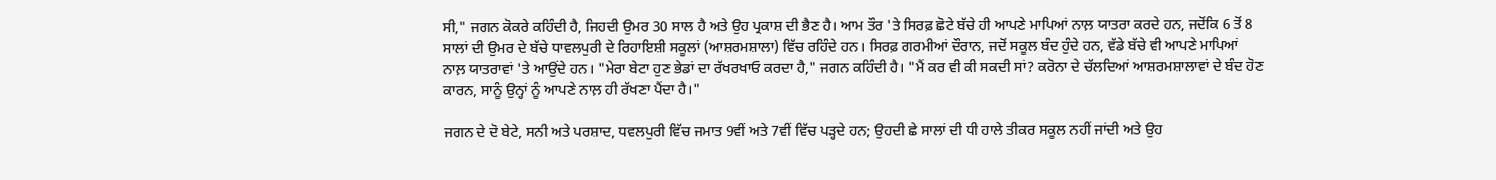ਸੀ," ਜਗਨ ਕੋਕਰੇ ਕਹਿੰਦੀ ਹੈ, ਜਿਹਦੀ ਉਮਰ 30 ਸਾਲ ਹੈ ਅਤੇ ਉਹ ਪ੍ਰਕਾਸ਼ ਦੀ ਭੈਣ ਹੈ। ਆਮ ਤੌਰ 'ਤੇ ਸਿਰਫ਼ ਛੋਟੇ ਬੱਚੇ ਹੀ ਆਪਣੇ ਮਾਪਿਆਂ ਨਾਲ਼ ਯਾਤਰਾ ਕਰਦੇ ਹਨ, ਜਦੋਂਕਿ 6 ਤੋਂ 8 ਸਾਲਾਂ ਦੀ ਉਮਰ ਦੇ ਬੱਚੇ ਧਾਵਲਪੁਰੀ ਦੇ ਰਿਹਾਇਸ਼ੀ ਸਕੂਲਾਂ (ਆਸ਼ਰਮਸ਼ਾਲਾ) ਵਿੱਚ ਰਹਿੰਦੇ ਹਨ। ਸਿਰਫ਼ ਗਰਮੀਆਂ ਦੌਰਾਨ, ਜਦੋਂ ਸਕੂਲ ਬੰਦ ਹੁੰਦੇ ਹਨ, ਵੱਡੇ ਬੱਚੇ ਵੀ ਆਪਣੇ ਮਾਪਿਆਂ ਨਾਲ਼ ਯਾਤਰਾਵਾਂ 'ਤੇ ਆਉਂਦੇ ਹਨ। "ਮੇਰਾ ਬੇਟਾ ਹੁਣ ਭੇਡਾਂ ਦਾ ਰੱਖਰਖਾਓ ਕਰਦਾ ਹੈ," ਜਗਨ ਕਹਿੰਦੀ ਹੈ। "ਮੈਂ ਕਰ ਵੀ ਕੀ ਸਕਦੀ ਸਾਂ? ਕਰੋਨਾ ਦੇ ਚੱਲਦਿਆਂ ਆਸ਼ਰਮਸ਼ਾਲਾਵਾਂ ਦੇ ਬੰਦ ਹੋਣ ਕਾਰਨ, ਸਾਨੂੰ ਉਨ੍ਹਾਂ ਨੂੰ ਆਪਣੇ ਨਾਲ਼ ਹੀ ਰੱਖਣਾ ਪੈਂਦਾ ਹੈ।"

ਜਗਨ ਦੇ ਦੋ ਬੇਟੇ, ਸਨੀ ਅਤੇ ਪਰਸ਼ਾਦ, ਧਵਲਪੁਰੀ ਵਿੱਚ ਜਮਾਤ 9ਵੀਂ ਅਤੇ 7ਵੀਂ ਵਿੱਚ ਪੜ੍ਹਦੇ ਹਨ; ਉਹਦੀ ਛੇ ਸਾਲਾਂ ਦੀ ਧੀ ਹਾਲੇ ਤੀਕਰ ਸਕੂਲ ਨਹੀਂ ਜਾਂਦੀ ਅਤੇ ਉਹ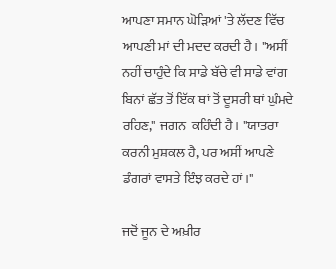ਆਪਣਾ ਸਮਾਨ ਘੋੜਿਆਂ 'ਤੇ ਲੱਦਣ ਵਿੱਚ ਆਪਣੀ ਮਾਂ ਦੀ ਮਦਦ ਕਰਦੀ ਹੈ। "ਅਸੀਂ ਨਹੀਂ ਚਾਹੁੰਦੇ ਕਿ ਸਾਡੇ ਬੱਚੇ ਵੀ ਸਾਡੇ ਵਾਂਗ ਬਿਨਾਂ ਛੱਤ ਤੋਂ ਇੱਕ ਥਾਂ ਤੋਂ ਦੂਸਰੀ ਥਾਂ ਘੁੰਮਦੇ ਰਹਿਣ," ਜਗਨ  ਕਹਿੰਦੀ ਹੈ। "ਯਾਤਰਾ ਕਰਨੀ ਮੁਸ਼ਕਲ ਹੈ, ਪਰ ਅਸੀਂ ਆਪਣੇ ਡੰਗਰਾਂ ਵਾਸਤੇ ਇੰਝ ਕਰਦੇ ਹਾਂ।"

ਜਦੋਂ ਜੂਨ ਦੇ ਅਖ਼ੀਰ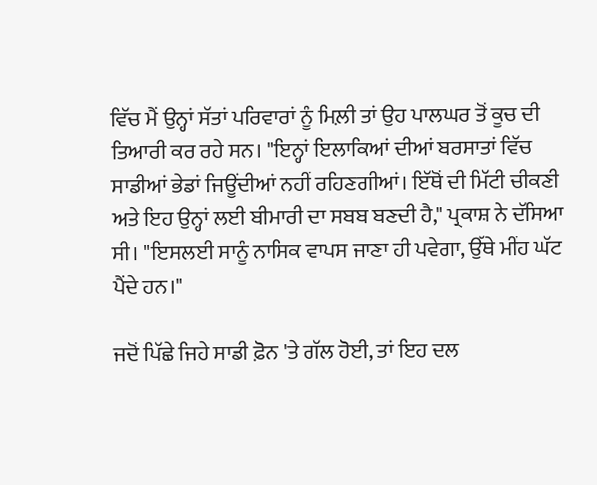ਵਿੱਚ ਮੈਂ ਉਨ੍ਹਾਂ ਸੱਤਾਂ ਪਰਿਵਾਰਾਂ ਨੂੰ ਮਿਲ਼ੀ ਤਾਂ ਉਹ ਪਾਲਘਰ ਤੋਂ ਕੂਚ ਦੀ ਤਿਆਰੀ ਕਰ ਰਹੇ ਸਨ। "ਇਨ੍ਹਾਂ ਇਲਾਕਿਆਂ ਦੀਆਂ ਬਰਸਾਤਾਂ ਵਿੱਚ ਸਾਡੀਆਂ ਭੇਡਾਂ ਜਿਊਂਦੀਆਂ ਨਹੀਂ ਰਹਿਣਗੀਆਂ। ਇੱਥੋਂ ਦੀ ਮਿੱਟੀ ਚੀਕਣੀ ਅਤੇ ਇਹ ਉਨ੍ਹਾਂ ਲਈ ਬੀਮਾਰੀ ਦਾ ਸਬਬ ਬਣਦੀ ਹੈ," ਪ੍ਰਕਾਸ਼ ਨੇ ਦੱਸਿਆ ਸੀ। "ਇਸਲਈ ਸਾਨੂੰ ਨਾਸਿਕ ਵਾਪਸ ਜਾਣਾ ਹੀ ਪਵੇਗਾ, ਉੱਥੇ ਮੀਂਹ ਘੱਟ ਪੈਂਦੇ ਹਨ।"

ਜਦੋਂ ਪਿੱਛੇ ਜਿਹੇ ਸਾਡੀ ਫ਼ੋਨ 'ਤੇ ਗੱਲ ਹੋਈ, ਤਾਂ ਇਹ ਦਲ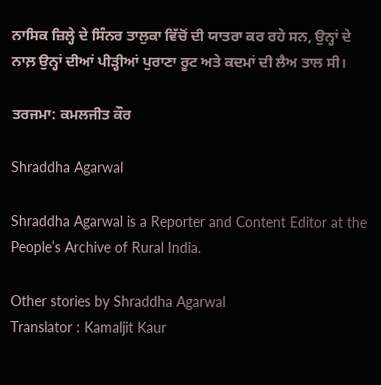ਨਾਸਿਕ ਜ਼ਿਲ੍ਹੇ ਦੇ ਸਿੰਨਰ ਤਾਲੁਕਾ ਵਿੱਚੋਂ ਦੀ ਯਾਤਰਾ ਕਰ ਰਹੇ ਸਨ, ਉਨ੍ਹਾਂ ਦੇ ਨਾਲ਼ ਉਨ੍ਹਾਂ ਦੀਆਂ ਪੀੜ੍ਹੀਆਂ ਪੁਰਾਣਾ ਰੂਟ ਅਤੇ ਕਦਮਾਂ ਦੀ ਲੈਅ ਤਾਲ ਸੀ।

ਤਰਜਮਾ: ਕਮਲਜੀਤ ਕੌਰ

Shraddha Agarwal

Shraddha Agarwal is a Reporter and Content Editor at the People’s Archive of Rural India.

Other stories by Shraddha Agarwal
Translator : Kamaljit Kaur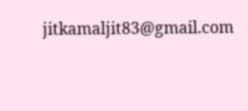jitkamaljit83@gmail.com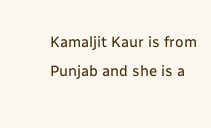Kamaljit Kaur is from Punjab and she is a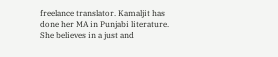freelance translator. Kamaljit has done her MA in Punjabi literature. She believes in a just and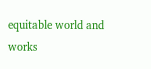equitable world and works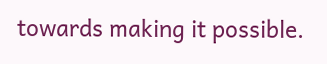towards making it possible.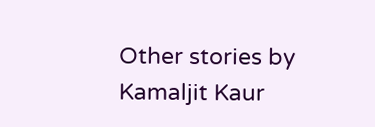Other stories by Kamaljit Kaur